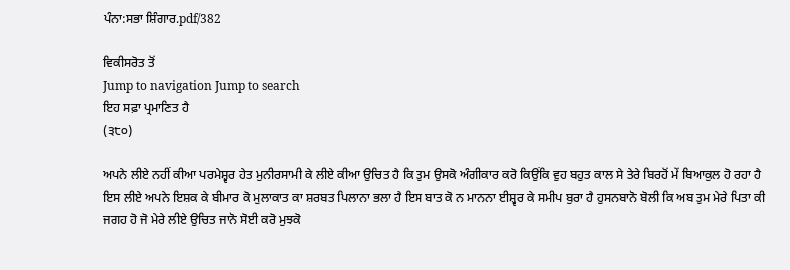ਪੰਨਾ:ਸਭਾ ਸ਼ਿੰਗਾਰ.pdf/382

ਵਿਕੀਸਰੋਤ ਤੋਂ
Jump to navigation Jump to search
ਇਹ ਸਫ਼ਾ ਪ੍ਰਮਾਣਿਤ ਹੈ
(੩੮੦)

ਅਪਨੇ ਲੀਏ ਨਹੀਂ ਕੀਆ ਪਰਮੇਸ਼੍ਵਰ ਹੇਤ ਮੁਨੀਰਸਾਮੀ ਕੇ ਲੀਏ ਕੀਆ ਉਚਿਤ ਹੈ ਕਿ ਤੁਮ ਉਸਕੋ ਅੰਗੀਕਾਰ ਕਰੋ ਕਿਉਂਕਿ ਵੁਹ ਬਹੁਤ ਕਾਲ ਸੇ ਤੇਰੇ ਬਿਰਹੋਂ ਮੇਂ ਬਿਆਕੁਲ ਹੋ ਰਹਾ ਹੈ ਇਸ ਲੀਏ ਅਪਨੇ ਇਸ਼ਕ ਕੇ ਬੀਮਾਰ ਕੋ ਮੁਲਾਕਾਤ ਕਾ ਸ਼ਰਬਤ ਪਿਲਾਨਾ ਭਲਾ ਹੈ ਇਸ ਬਾਤ ਕੋ ਨ ਮਾਨਨਾ ਈਸ਼੍ਵਰ ਕੇ ਸਮੀਪ ਬੁਰਾ ਹੈ ਹੁਸਨਬਾਨੋ ਬੋਲੀ ਕਿ ਅਬ ਤੁਮ ਮੇਰੇ ਪਿਤਾ ਕੀ ਜਗਹ ਹੋ ਜੋ ਮੇਰੇ ਲੀਏ ਉਚਿਤ ਜਾਨੋ ਸੋਈ ਕਰੋ ਮੁਝਕੋ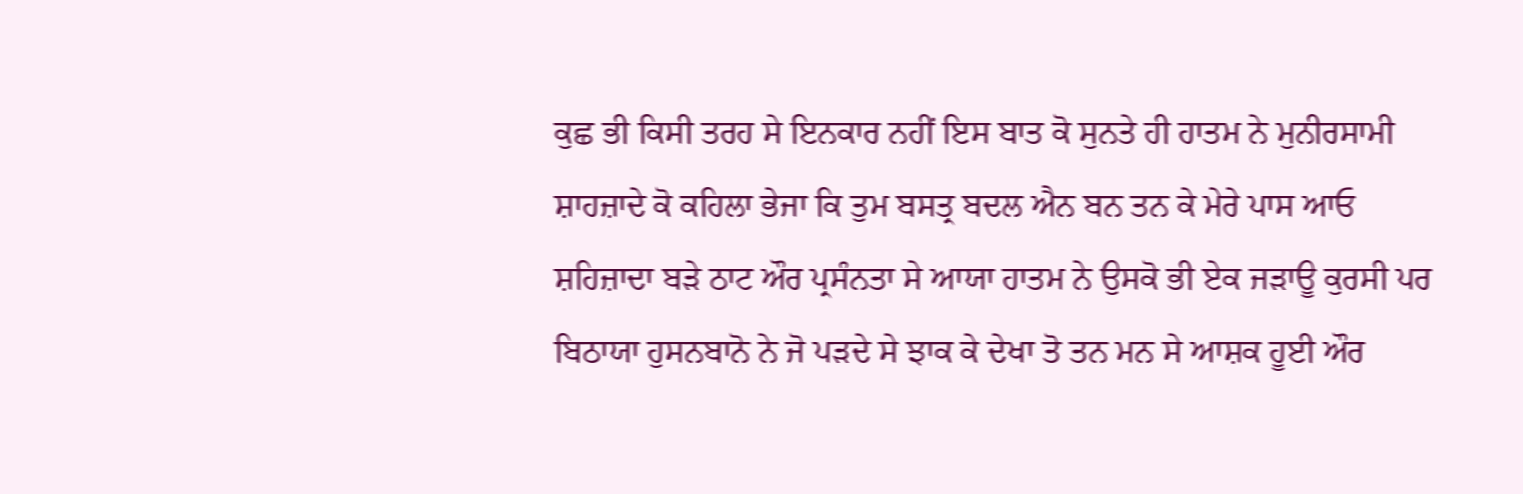ਕੁਛ ਭੀ ਕਿਸੀ ਤਰਹ ਸੇ ਇਨਕਾਰ ਨਹੀਂ ਇਸ ਬਾਤ ਕੋ ਸੁਨਤੇ ਹੀ ਹਾਤਮ ਨੇ ਮੁਨੀਰਸਾਮੀ ਸ਼ਾਹਜ਼ਾਦੇ ਕੋ ਕਹਿਲਾ ਭੇਜਾ ਕਿ ਤੁਮ ਬਸਤ੍ਰ ਬਦਲ ਐਨ ਬਨ ਤਨ ਕੇ ਮੇਰੇ ਪਾਸ ਆਓ ਸ਼ਹਿਜ਼ਾਦਾ ਬੜੇ ਠਾਟ ਔਰ ਪ੍ਰਸੰਨਤਾ ਸੇ ਆਯਾ ਹਾਤਮ ਨੇ ਉਸਕੋ ਭੀ ਏਕ ਜੜਾਊ ਕੁਰਸੀ ਪਰ ਬਿਠਾਯਾ ਹੁਸਨਬਾਨੋ ਨੇ ਜੋ ਪੜਦੇ ਸੇ ਝਾਕ ਕੇ ਦੇਖਾ ਤੋ ਤਨ ਮਨ ਸੇ ਆਸ਼ਕ ਹੂਈ ਔਰ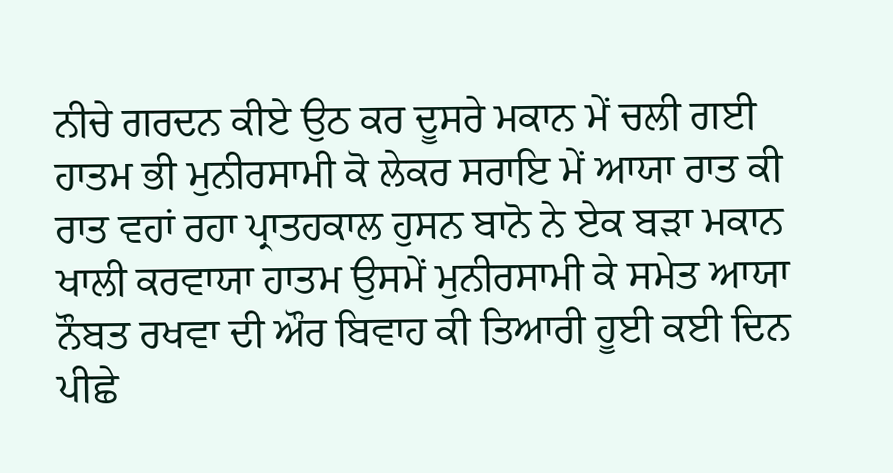ਨੀਚੇ ਗਰਦਨ ਕੀਏ ਉਠ ਕਰ ਦੂਸਰੇ ਮਕਾਨ ਮੇਂ ਚਲੀ ਗਈ ਹਾਤਮ ਭੀ ਮੁਨੀਰਸਾਮੀ ਕੋ ਲੇਕਰ ਸਰਾਇ ਮੇਂ ਆਯਾ ਰਾਤ ਕੀ ਰਾਤ ਵਹਾਂ ਰਹਾ ਪ੍ਰਾਤਹਕਾਲ ਹੁਸਨ ਬਾਨੋ ਨੇ ਏਕ ਬੜਾ ਮਕਾਨ ਖਾਲੀ ਕਰਵਾਯਾ ਹਾਤਮ ਉਸਮੇਂ ਮੁਨੀਰਸਾਮੀ ਕੇ ਸਮੇਤ ਆਯਾ ਨੌਬਤ ਰਖਵਾ ਦੀ ਔਰ ਬਿਵਾਹ ਕੀ ਤਿਆਰੀ ਹੂਈ ਕਈ ਦਿਨ ਪੀਛੇ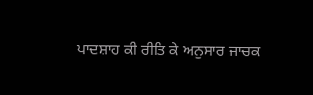ਪਾਦਸ਼ਾਹ ਕੀ ਰੀਤਿ ਕੇ ਅਨੁਸਾਰ ਜਾਚਕ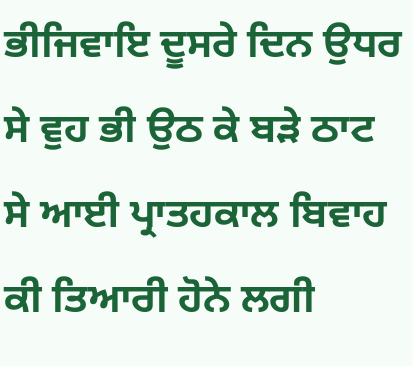ਭੀਜਿਵਾਇ ਦੂਸਰੇ ਦਿਨ ਉਧਰ ਸੇ ਵੁਹ ਭੀ ਉਠ ਕੇ ਬੜੇ ਠਾਟ ਸੇ ਆਈ ਪ੍ਰਾਤਹਕਾਲ ਬਿਵਾਹ ਕੀ ਤਿਆਰੀ ਹੋਨੇ ਲਗੀ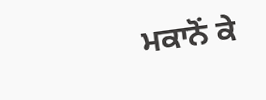ਮਕਾਨੋਂ ਕੇ